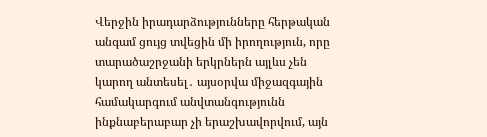Վերջին իրադարձությունները հերթական անգամ ցույց տվեցին մի իրողություն, որը տարածաշրջանի երկրներն այլևս չեն կարող անտեսել․ այսօրվա միջազգային համակարգում անվտանգությունն ինքնաբերաբար չի երաշխավորվում, այն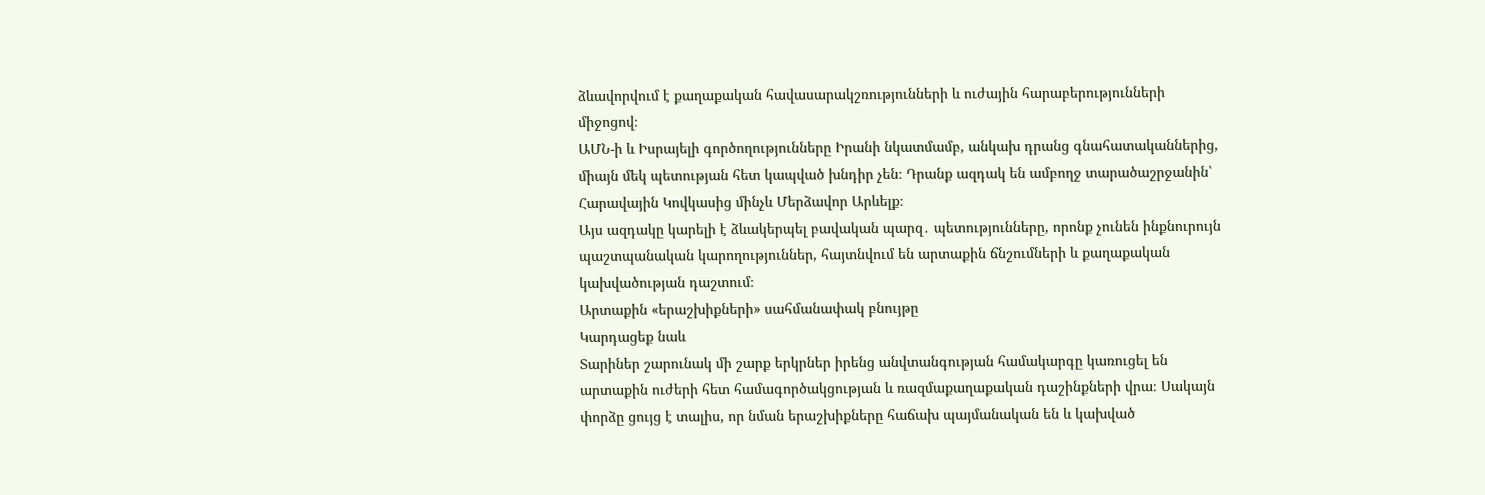ձևավորվում է քաղաքական հավասարակշռությունների և ուժային հարաբերությունների միջոցով։
ԱՄՆ-ի և Իսրայելի գործողությունները Իրանի նկատմամբ, անկախ դրանց գնահատականներից, միայն մեկ պետության հետ կապված խնդիր չեն։ Դրանք ազդակ են ամբողջ տարածաշրջանին՝ Հարավային Կովկասից մինչև Մերձավոր Արևելք։
Այս ազդակը կարելի է ձևակերպել բավական պարզ․ պետությունները, որոնք չունեն ինքնուրույն պաշտպանական կարողություններ, հայտնվում են արտաքին ճնշումների և քաղաքական կախվածության դաշտում։
Արտաքին «երաշխիքների» սահմանափակ բնույթը
Կարդացեք նաև
Տարիներ շարունակ մի շարք երկրներ իրենց անվտանգության համակարգը կառուցել են արտաքին ուժերի հետ համագործակցության և ռազմաքաղաքական դաշինքների վրա։ Սակայն փորձը ցույց է տալիս, որ նման երաշխիքները հաճախ պայմանական են և կախված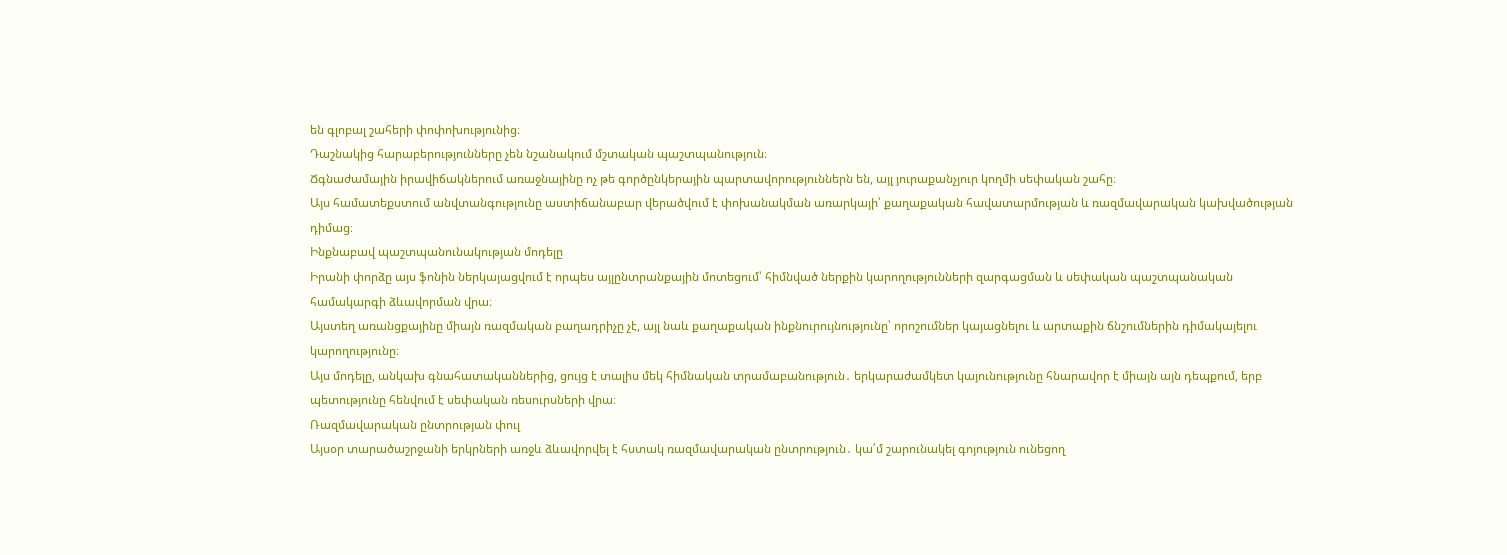են գլոբալ շահերի փոփոխությունից։
Դաշնակից հարաբերությունները չեն նշանակում մշտական պաշտպանություն։
Ճգնաժամային իրավիճակներում առաջնայինը ոչ թե գործընկերային պարտավորություններն են, այլ յուրաքանչյուր կողմի սեփական շահը։
Այս համատեքստում անվտանգությունը աստիճանաբար վերածվում է փոխանակման առարկայի՝ քաղաքական հավատարմության և ռազմավարական կախվածության դիմաց։
Ինքնաբավ պաշտպանունակության մոդելը
Իրանի փորձը այս ֆոնին ներկայացվում է որպես այլընտրանքային մոտեցում՝ հիմնված ներքին կարողությունների զարգացման և սեփական պաշտպանական համակարգի ձևավորման վրա։
Այստեղ առանցքայինը միայն ռազմական բաղադրիչը չէ, այլ նաև քաղաքական ինքնուրույնությունը՝ որոշումներ կայացնելու և արտաքին ճնշումներին դիմակայելու կարողությունը։
Այս մոդելը, անկախ գնահատականներից, ցույց է տալիս մեկ հիմնական տրամաբանություն․ երկարաժամկետ կայունությունը հնարավոր է միայն այն դեպքում, երբ պետությունը հենվում է սեփական ռեսուրսների վրա։
Ռազմավարական ընտրության փուլ
Այսօր տարածաշրջանի երկրների առջև ձևավորվել է հստակ ռազմավարական ընտրություն․ կա՛մ շարունակել գոյություն ունեցող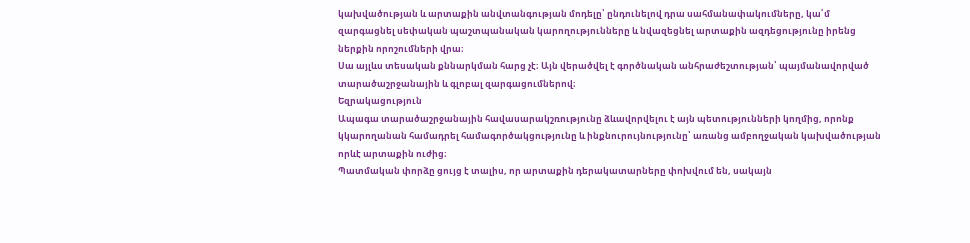կախվածության և արտաքին անվտանգության մոդելը՝ ընդունելով դրա սահմանափակումները, կա՛մ զարգացնել սեփական պաշտպանական կարողությունները և նվազեցնել արտաքին ազդեցությունը իրենց ներքին որոշումների վրա։
Սա այլևս տեսական քննարկման հարց չէ։ Այն վերածվել է գործնական անհրաժեշտության՝ պայմանավորված տարածաշրջանային և գլոբալ զարգացումներով։
Եզրակացություն
Ապագա տարածաշրջանային հավասարակշռությունը ձևավորվելու է այն պետությունների կողմից, որոնք կկարողանան համադրել համագործակցությունը և ինքնուրույնությունը՝ առանց ամբողջական կախվածության որևէ արտաքին ուժից։
Պատմական փորձը ցույց է տալիս, որ արտաքին դերակատարները փոխվում են, սակայն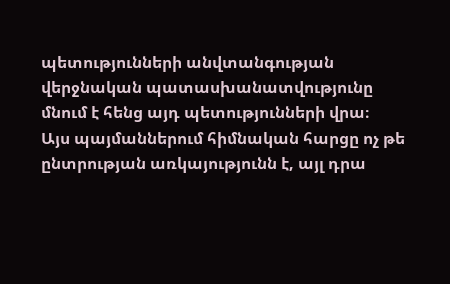պետությունների անվտանգության վերջնական պատասխանատվությունը մնում է հենց այդ պետությունների վրա։
Այս պայմաններում հիմնական հարցը ոչ թե ընտրության առկայությունն է, այլ դրա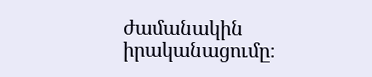ժամանակին իրականացումը։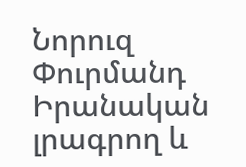Նորուզ Փուրմանդ
Իրանական լրագրող և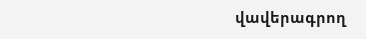վավերագրող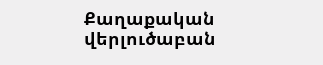Քաղաքական վերլուծաբան